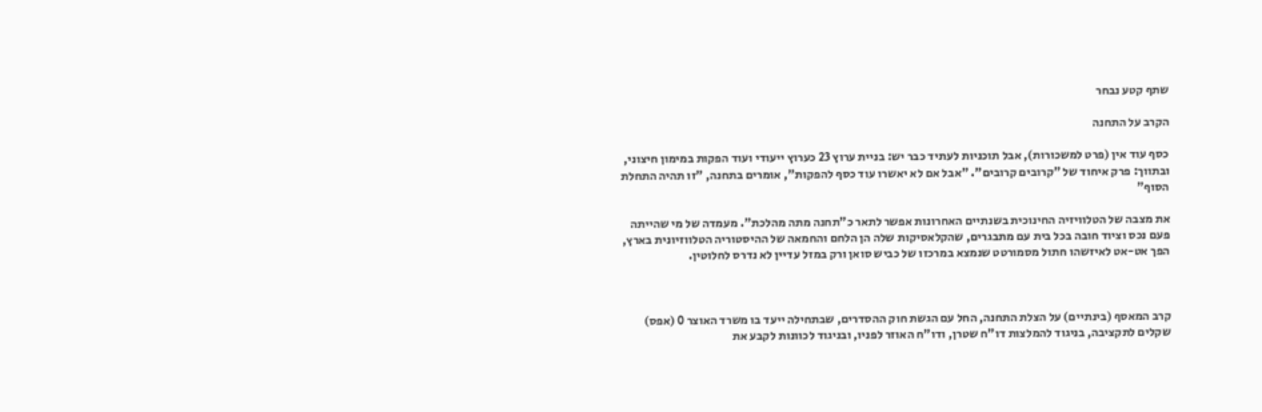שתף קטע נבחר

הקרב על התחנה

כסף עוד אין (פרט למשכורות), אבל תוכניות לעתיד כבר יש: בניית ערוץ 23 כערוץ ייעודי ועוד הפקות במימון חיצוני, ובתווך: פרק איחוד של "קרובים קרובים". "אבל אם לא יאשרו עוד כסף להפקות", אומרים בתחנה, "זו תהיה התחלת הסוף"

את מצבה של הטלוויזיה החינוכית בשנתיים האחרונות אפשר לתאר כ"תחנה מתה מהלכת". מעמדה של מי שהייתה פעם נכס וציוד חובה בכל בית עם מתבגרים, שהקלאסיקות שלה הן הלחם והחמאה של ההיסטוריה הטלווזיונית בארץ, הפך אט-אט לאיזשהו חתול מסמורטט שנמצא במרכזו של כביש סואן ורק במזל עדיין לא נדרס לחלוטין.



קרב המאסף (בינתיים) על הצלת התחנה, החל עם הגשת חוק ההסדרים, שבתחילה ייעד בו משרד האוצר 0 (אפס) שקלים לתקציבה, בניגוד להמלצות דו"ח שטרן, ודו"ח האוזר לפניו, ובניגוד לכוונות לקבע את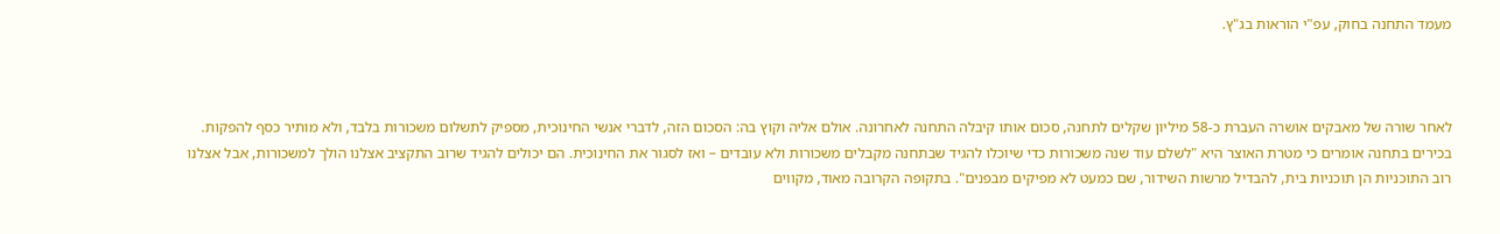מעמד התחנה בחוק, עפ"י הוראות בג"ץ.



לאחר שורה של מאבקים אושרה העברת כ-58 מיליון שקלים לתחנה, סכום אותו קיבלה התחנה לאחרונה. אולם אליה וקוץ בה: הסכום הזה, לדברי אנשי החינוכית, מספיק לתשלום משכורות בלבד, ולא מותיר כסף להפקות. בכירים בתחנה אומרים כי מטרת האוצר היא "לשלם עוד שנה משכורות כדי שיוכלו להגיד שבתחנה מקבלים משכורות ולא עובדים – ואז לסגור את החינוכית. הם יכולים להגיד שרוב התקציב אצלנו הולך למשכורות, אבל אצלנו רוב התוכניות הן תוכניות בית, להבדיל מרשות השידור, שם כמעט לא מפיקים מבפנים". בתקופה הקרובה מאוד, מקווים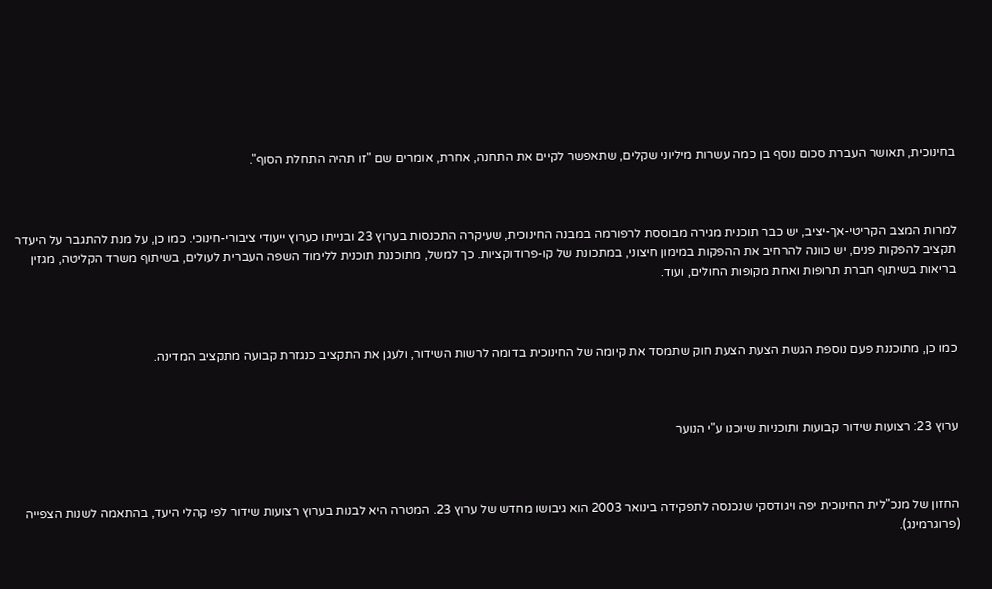בחינוכית, תאושר העברת סכום נוסף בן כמה עשרות מיליוני שקלים, שתאפשר לקיים את התחנה, אחרת, אומרים שם "זו תהיה התחלת הסוף".



למרות המצב הקריטי-אך-יציב, יש כבר תוכנית מגירה מבוססת לרפורמה במבנה החינוכית, שעיקרה התכנסות בערוץ 23 ובנייתו כערוץ ייעודי ציבורי-חינוכי. כמו כן, על מנת להתגבר על היעדר תקציב להפקות פנים, יש כוונה להרחיב את ההפקות במימון חיצוני, במתכונת של קו-פרודוקציות. כך למשל, מתוכננת תוכנית ללימוד השפה העברית לעולים, בשיתוף משרד הקליטה, מגזין בריאות בשיתוף חברת תרופות ואחת מקופות החולים, ועוד.



כמו כן, מתוכננת פעם נוספת הגשת הצעת הצעת חוק שתמסד את קיומה של החינוכית בדומה לרשות השידור, ולעגן את התקציב כנגזרת קבועה מתקציב המדינה.



ערוץ 23: רצועות שידור קבועות ותוכניות שיוכנו ע"י הנוער



החזון של מנכ"לית החינוכית יפה ויגודסקי שנכנסה לתפקידה בינואר 2003 הוא גיבושו מחדש של ערוץ 23. המטרה היא לבנות בערוץ רצועות שידור לפי קהלי היעד, בהתאמה לשנות הצפייה (פרוגרמינג).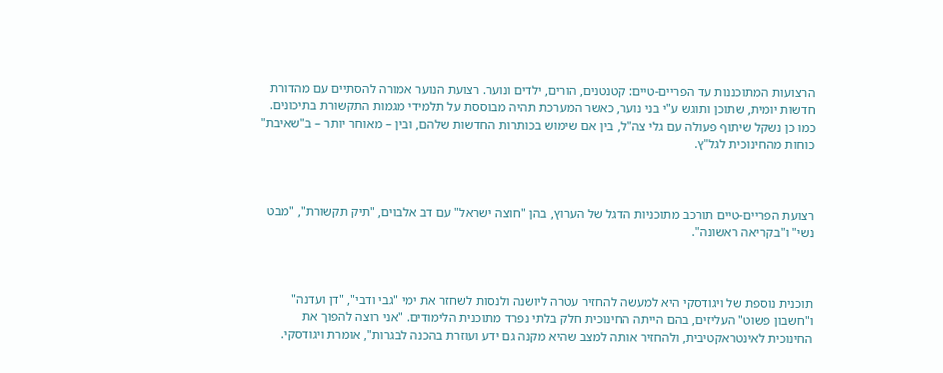הרצועות המתוכננות עד הפריים-טיים: קטנטנים, הורים, ילדים ונוער. רצועת הנוער אמורה להסתיים עם מהדורת חדשות יומית, שתוכן ותוגש ע"י בני נוער, כאשר המערכת תהיה מבוססת על תלמידי מגמות התקשורת בתיכונים. כמו כן נשקל שיתוף פעולה עם גלי צה"ל, בין אם שימוש בכותרות החדשות שלהם, ובין – מאוחר יותר – ב"שאיבת" כוחות מהחינוכית לגל"ץ.



רצועת הפריים-טיים תורכב מתוכניות הדגל של הערוץ, בהן "חוצה ישראל" עם דב אלבוים, "תיק תקשורת", "מבט נשי" ו"בקריאה ראשונה".



תוכנית נוספת של ויגודסקי היא למעשה להחזיר עטרה ליושנה ולנסות לשחזר את ימי "גבי ודבי", "דן ועדנה" ו"חשבון פשוט" העליזים, בהם הייתה החינוכית חלק בלתי נפרד מתוכנית הלימודים. "אני רוצה להפוך את החינוכית לאינטראקטיבית, ולהחזיר אותה למצב שהיא מקנה גם ידע ועוזרת בהכנה לבגרות", אומרת ויגודסקי.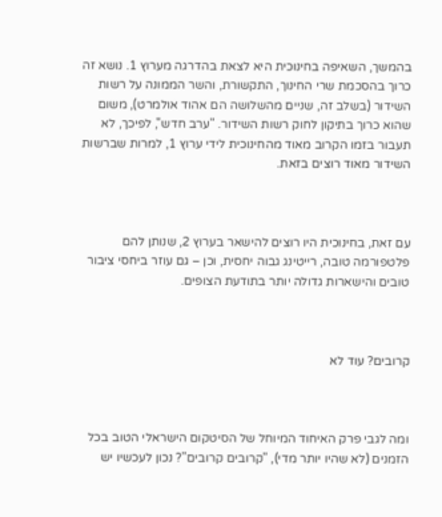בהמשך, השאיפה בחינוכית היא לצאת בהדרגה מערוץ 1. נושא זה כרוך בהסכמת שרי החינוך, התקשורת, והשר הממונה על רשות השידור (בשלב זה, שניים מהשלושה הם אהוד אולמרט), משום שהוא כרוך בתיקון לחוק רשות השידור. "ערב חדש", לפיכך, לא תעבור בזמו הקרוב מאוד מהחינוכית לידי ערוץ 1, למרות שברשות השידור מאוד רוצים בזאת.



עם זאת, בחינוכית היו רוצים להישאר בערוץ 2, שנותן להם פלטפורמה טובה, רייטינג גבוה יחסית, וכן – גם עוזר ביחסי ציבור טובים והישארות גדולה יותר בתודעת הצופים.



קרובים? עוד לא



ומה לגבי פרק האיחוד המיוחל של הסיטקום הישראלי הטוב בכל הזמנים (לא שהיו יותר מדי), "קרובים קרובים"? נכון לעכשיו יש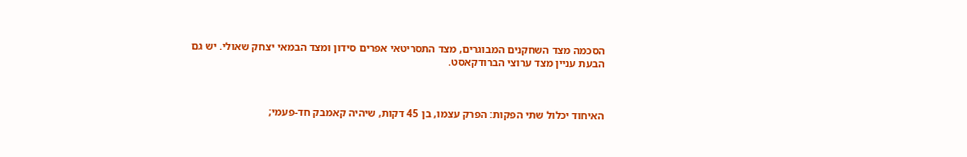הסכמה מצד השחקנים המבוגרים, מצד התסריטאי אפרים סידון ומצד הבמאי יצחק שאולי. יש גם הבעת עניין מצד ערוצי הברודקאסט.



האיחוד יכלול שתי הפקות: הפרק עצמו, בן 45 דקות, שיהיה קאמבק חד-פעמי;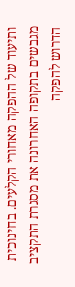ותיעוד של ההפקה מאחורי הקלעים. בחינוכית מגבשים בתקופה האחרונה את מסגרת התקציב הדרוש להפקה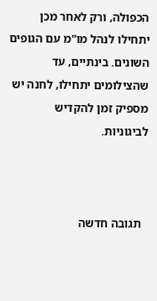הכפולה, ורק לאחר מכן יתחילו לנהל מו"מ עם הגופים השונים. בינתיים, עד שהצילומים יתחילו, לחנה יש מספיק זמן להקדיש לביגוניות.



  תגובה חדשה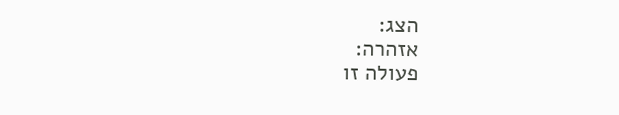הצג:
אזהרה:
פעולה זו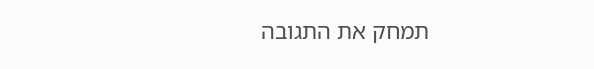תמחק את התגובה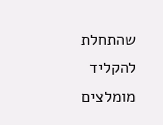שהתחלת להקליד
מומלצים